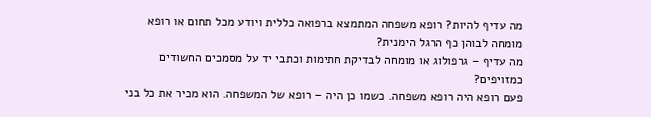מה עדיף להיות? רופא משפחה המתמצא ברפואה כללית ויודע מכל תחום או רופא מומחה לבוהן כף הרגל הימנית?
מה עדיף – גרפולוג או מומחה לבדיקת חתימות וכתבי יד על מסמכים החשודים כמזויפים?
פעם רופא היה רופא משפחה. כשמו כן היה – רופא של המשפחה. הוא מכיר את כל בני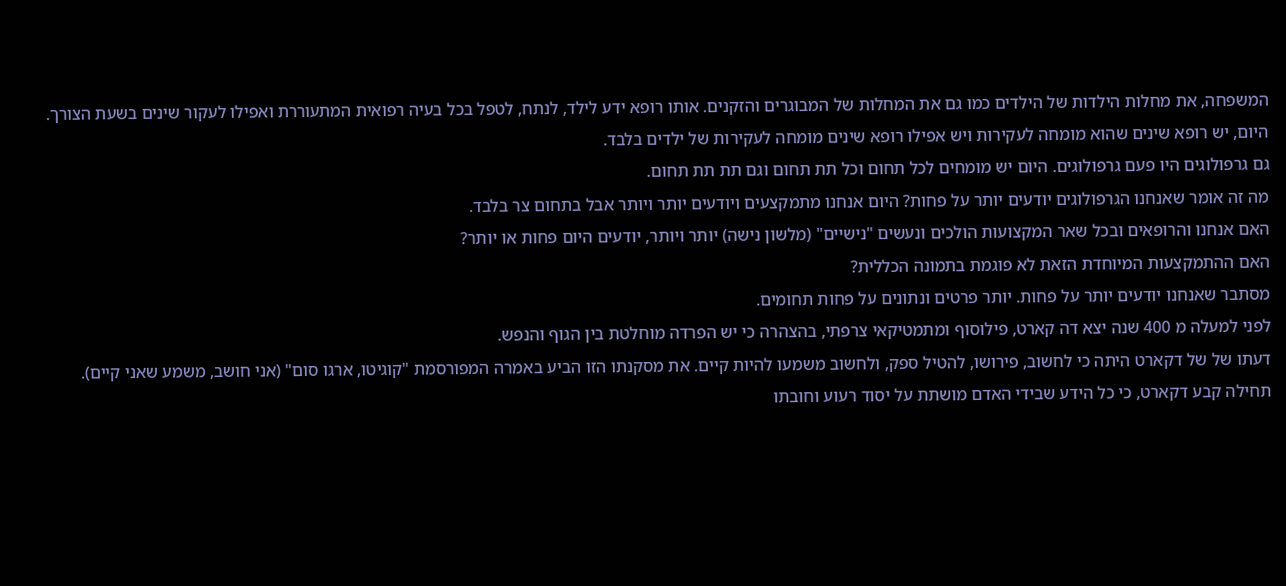המשפחה, את מחלות הילדות של הילדים כמו גם את המחלות של המבוגרים והזקנים. אותו רופא ידע לילד, לנתח, לטפל בכל בעיה רפואית המתעוררת ואפילו לעקור שינים בשעת הצורך.
היום, יש רופא שינים שהוא מומחה לעקירות ויש אפילו רופא שינים מומחה לעקירות של ילדים בלבד.
גם גרפולוגים היו פעם גרפולוגים. היום יש מומחים לכל תחום וכל תת תחום וגם תת תת תחום.
מה זה אומר שאנחנו הגרפולוגים יודעים יותר על פחות? היום אנחנו מתמקצעים ויודעים יותר ויותר אבל בתחום צר בלבד.
האם אנחנו והרופאים ובכל שאר המקצועות הולכים ונעשים "נישיים" (מלשון נישה) יותר ויותר, יודעים היום פחות או יותר?
האם ההתמקצעות המיוחדת הזאת לא פוגמת בתמונה הכללית?
מסתבר שאנחנו יודעים יותר על פחות. יותר פרטים ונתונים על פחות תחומים.
לפני למעלה מ 400 שנה יצא דה קארט, פילוסוף ומתמטיקאי צרפתי, בהצהרה כי יש הפרדה מוחלטת בין הגוף והנפש.
דעתו של של דקארט היתה כי לחשוב, פירושו, להטיל ספק, ולחשוב משמעו להיות קיים. את מסקנתו הזו הביע באמרה המפורסמת "קוגיטו, ארגו סום" (אני חושב, משמע שאני קיים).
תחילה קבע דקארט, כי כל הידע שבידי האדם מושתת על יסוד רעוע וחובתו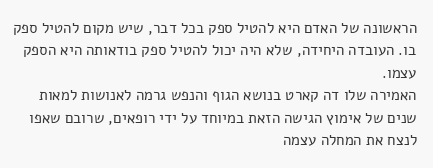הראשונה של האדם היא להטיל ספק בכל דבר, שיש מקום להטיל ספק בו. העובדה היחידה, שלא היה יכול להטיל ספק בודאותה היא הספק עצמו.
האמירה שלו דה קארט בנושא הגוף והנפש גרמה לאנושות למאות שנים של אימוץ הגישה הזאת במיוחד על ידי רופאים, שרובם שאפו לנצח את המחלה עצמה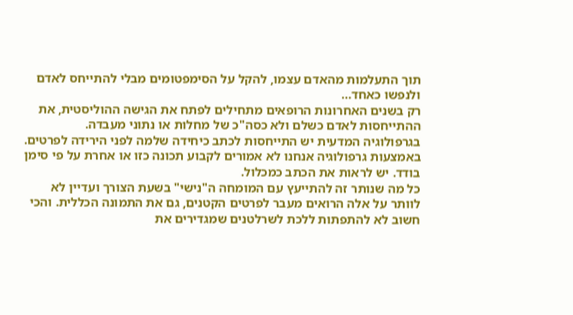תוך התעלמות מהאדם עצמו, להקל על הסימפטומים מבלי להתייחס לאדם ולנפשו כאחד…
רק בשנים האחרונות הרופאים מתחילים לפתח את הגישה ההוליסטית, את ההתייחסות לאדם כשלם ולא כסה"כ של מחלות או נתוני מעבדה.
בגרפולוגיה המדעית יש התייחסות לכתב כיחידה שלמה לפני הירידה לפרטים. באמצעות גרפולוגיה אנחנו לא אמורים לקבוע תכונה כזו או אחרת על פי סימן בודד. יש לראות את הכתב כמכלול.
כל מה שנותר זה להתייעץ עם המומחה ה"נישי" בשעת הצורך ועדיין לא לוותר על אלה הרואים מעבר לפרטים הקטנים, גם את התמונה הכללית. והכי חשוב לא להתפתות ללכת לשרלטנים שמגדירים את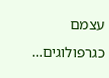עצמם כגרפולוגים…